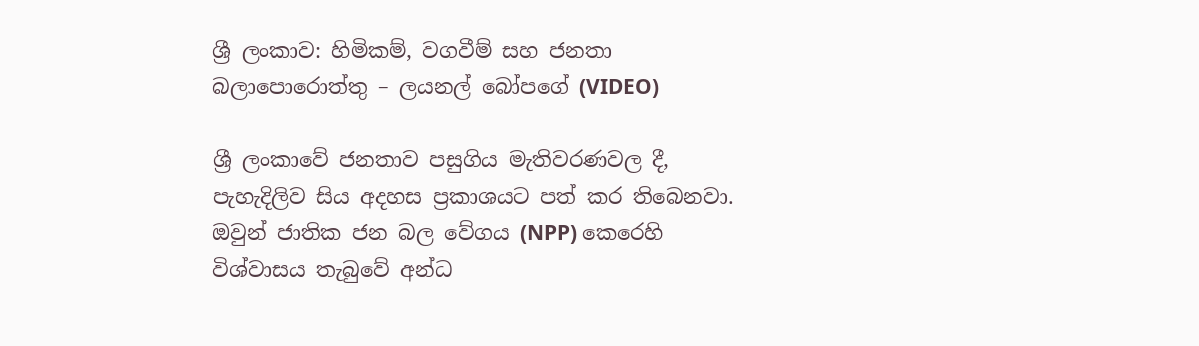ශ්‍රී ලංකාව: හිමිකම්, වගවීම් සහ ජනතා බලාපොරොත්තු – ලයනල් බෝපගේ (VIDEO)

ශ්‍රී ලංකාවේ ජනතාව පසුගිය මැතිවරණවල දී, පැහැදිලිව සිය අදහස ප්‍රකාශයට පත් කර තිබෙනවා. ඔවුන් ජාතික ජන බල වේගය (NPP) කෙරෙහි විශ්වාසය තැබුවේ අන්ධ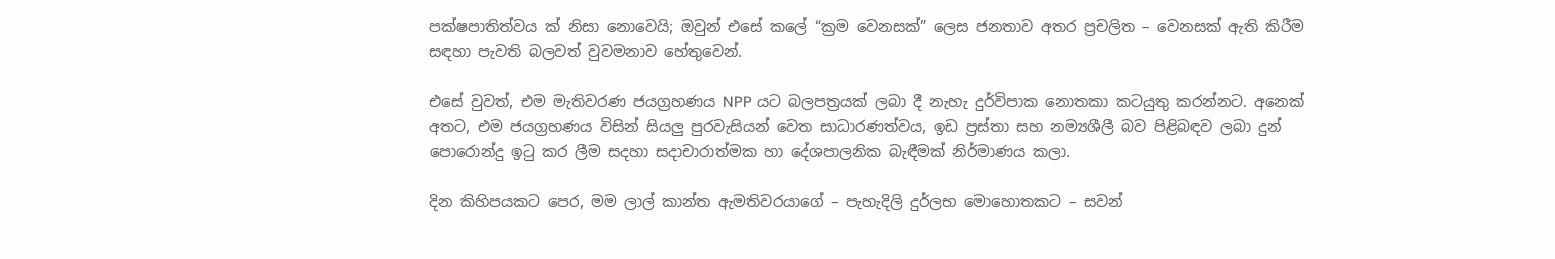පක්ෂපාතිත්වය ක් නිසා නොවෙයි; ඔවුන් එසේ කලේ “ක්‍රම වෙනසක්” ලෙස ජනතාව අතර ප්‍රචලිත – වෙනසක් ඇති කිරීම සඳහා පැවති බලවත් වුවමනාව හේතුවෙන්.

එසේ වුවත්, එම මැතිවරණ ජයග්‍රහණය NPP යට බලපත්‍රයක් ලබා දී නැහැ දුර්විපාක නොතකා කටයුතු කරන්නට. අනෙක් අතට, එම ජයග්‍රහණය විසින් සියලු පුරවැසියන් වෙත සාධාරණත්වය, ඉඩ ප්‍රස්තා සහ නම්‍යශීලී බව පිළිබඳව ලබා දුන් පොරොන්දු ඉටු කර ලීම සදහා සදාචාරාත්මක හා දේශපාලනික බැඳීමක් නිර්මාණය කලා.

දින කිහිපයකට පෙර, මම ලාල් කාන්ත ඇමතිවරයාගේ – පැහැදිලි දුර්ලභ මොහොතකට – සවන්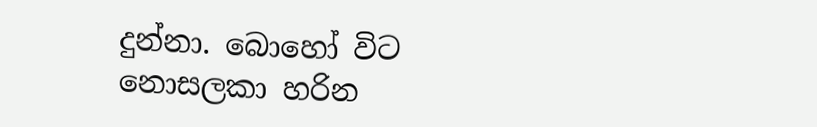දුන්නා. බොහෝ විට නොසලකා හරින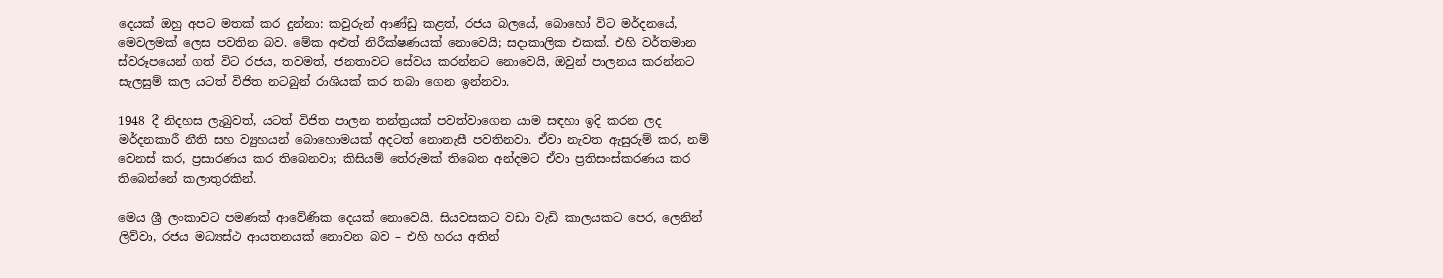දෙයක් ඔහු අපට මතක් කර දුන්නා: කවුරුන් ආණ්ඩු කළත්, රජය බලයේ, බොහෝ විට මර්දනයේ, මෙවලමක් ලෙස පවතින බව. මේක අළුත් නිරීක්ෂණයක් නොවෙයි; සදාකාලික එකක්. එහි වර්තමාන ස්වරූපයෙන් ගත් විට රජය, තවමත්, ජනතාවට සේවය කරන්නට නොවෙයි, ඔවුන් පාලනය කරන්නට සැලසුම් කල යටත් විජිත නටබුන් රාශියක් කර තබා ගෙන ඉන්නවා.

1948 දී නිදහස ලැබුවත්, යටත් විජිත පාලන තන්ත්‍රයක් පවත්වාගෙන යාම සඳහා ඉදි කරන ලද මර්දනකාරී නීති සහ ව්‍යුහයන් බොහොමයක් අදටත් නොනැසී පවතිනවා. ඒවා නැවත ඇසුරුම් කර, නම් වෙනස් කර, ප්‍රසාරණය කර තිබෙනවා; කිසියම් තේරුමක් තිබෙන අන්දමට ඒවා ප්‍රතිසංස්කරණය කර තිබෙන්නේ කලාතුරකින්.

මෙය ශ්‍රී ලංකාවට පමණක් ආවේණික දෙයක් නොවෙයි. සියවසකට වඩා වැඩි කාලයකට පෙර, ලෙනින් ලිව්වා, රජය මධ්‍යස්ථ ආයතනයක් නොවන බව – එහි හරය අතින්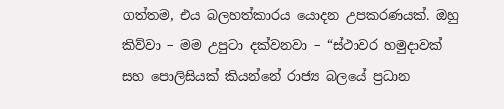ගත්තම, එය බලහත්කාරය යොදන උපකරණයක්. ඔහු කිව්වා – මම උපුටා දක්වනවා – “ස්ථාවර හමුදාවක් සහ පොලිසියක් කියන්නේ රාජ්‍ය බලයේ ප්‍රධාන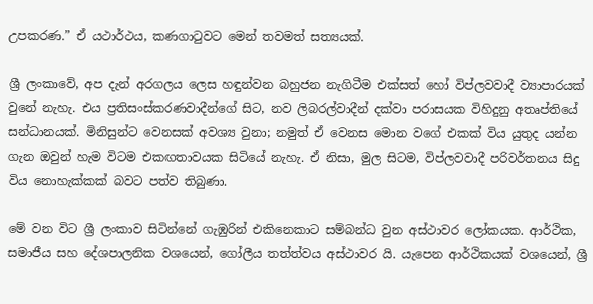උපකරණ.” ඒ යථාර්ථය, කණගාටුවට මෙන් තවමත් සත්‍යයක්.

ශ්‍රී ලංකාවේ, අප දැන් අරගලය ලෙස හඳුන්වන බහුජන නැගිටීම එක්සත් හෝ විප්ලවවාදී ව්‍යාපාරයක් වුනේ නැහැ. එය ප්‍රතිසංස්කරණවාදීන්ගේ සිට, නව ලිබරල්වාදීන් දක්වා පරාසයක විහිදුනු අතෘප්තියේ සන්ධානයක්. මිනිසුන්ට වෙනසක් අවශ්‍ය වුනා; නමුත් ඒ වෙනස මොන වගේ එකක් විය යුතුද යන්න ගැන ඔවුන් හැම විටම එකඟතාවයක සිටියේ නැහැ. ඒ නිසා, මුල සිටම, විප්ලවවාදී පරිවර්තනය සිදු විය නොහැක්කක් බවට පත්ව තිබුණා.

මේ වන විට ශ්‍රී ලංකාව සිටින්නේ ගැඹුරින් එකිනෙකාට සම්බන්ධ වුන අස්ථාවර ලෝකයක. ආර්ථික, සමාජීය සහ දේශපාලනික වශයෙන්, ගෝලීය තත්ත්වය අස්ථාවර යි. යැපෙන ආර්ථිකයක් වශයෙන්, ශ්‍රී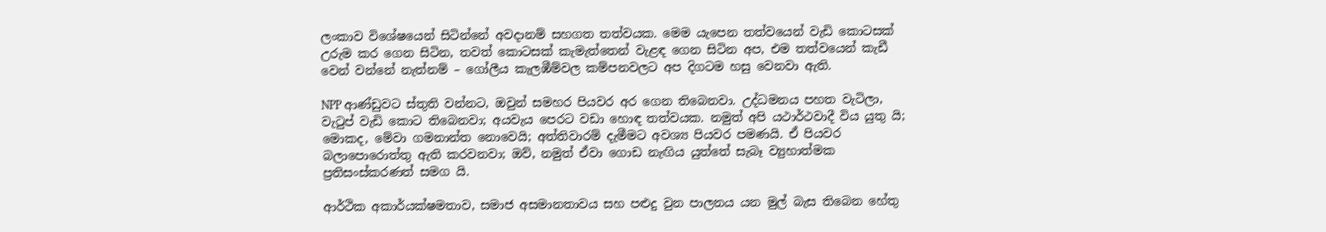ලංකාව විශේෂයෙන් සිටින්නේ අවදානම් සහගත තත්වයක. මෙම යැපෙන තත්වයෙන් වැඩි කොටසක් උරුම කර ගෙන සිටින, තවත් කොටසක් කැමැත්තෙන් වැළඳ ගෙන සිටින අප, එම තත්වයෙන් කැඩී වෙන් වන්නේ නැත්නම් – ගෝලීය කැලඹීම්වල කම්පනවලට අප දිගටම හසු වෙනවා ඇති.

NPP ආණ්ඩුවට ස්තුති වන්නට, ඔවුන් සමහර පියවර අර ගෙන තිබෙනවා. උද්ධමනය පහත වැටිලා, වැටුප් වැඩි කොට තිබෙනවා; අයවැය පෙරට වඩා හොඳ තත්වයක. නමුත් අපි යථාර්ථවාදී විය යුතු යි; මොකද, මේවා ගමනාන්ත නොවෙයි; අත්තිවාරම් දැමීමට අවශ්‍ය පියවර පමණයි. ඒ පියවර බලාපොරොත්තු ඇති කරවනවා; ඔව්, නමුත් ඒවා ගොඩ නැඟිය යුත්තේ සැබෑ ව්‍යුහාත්මක ප්‍රතිසංස්කරණත් සමග යි.

ආර්ථික අකාර්යක්ෂමතාව, සමාජ අසමානතාවය සහ පළුදු වුන පාලනය යන මුල් බැස තිබෙන හේතු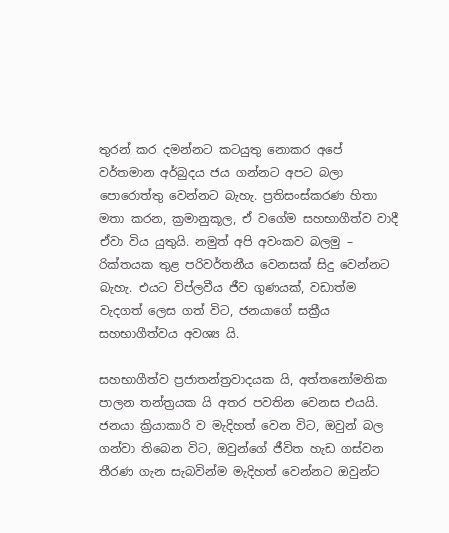තුරන් කර දමන්නට කටයුතු නොකර අපේ වර්තමාන අර්බුදය ජය ගන්නට අපට බලා පොරොත්තු වෙන්නට බැහැ. ප්‍රතිසංස්කරණ හිතා මතා කරන, ක්‍රමානුකූල, ඒ වගේම සහභාගීත්ව වාදී ඒවා විය යුතුයි. නමුත් අපි අවංකව බලමු – රික්තයක තුළ පරිවර්තනීය වෙනසක් සිදු වෙන්නට බැහැ. එයට විප්ලවීය ජීව ගුණයක්, වඩාත්ම වැදගත් ලෙස ගත් විට, ජනයාගේ සක්‍රීය සහභාගීත්වය අවශ්‍ය යි.

සහභාගීත්ව ප්‍රජාතන්ත්‍රවාදයක යි, අත්තනෝමතික පාලන තන්ත්‍රයක යි අතර පවතින වෙනස එයයි. ජනයා ක්‍රියාකාරි ව මැදිහත් වෙන විට, ඔවුන් බල ගන්වා තිබෙන විට, ඔවුන්ගේ ජීවිත හැඩ ගස්වන තීරණ ගැන සැබවින්ම මැදිහත් වෙන්නට ඔවුන්ට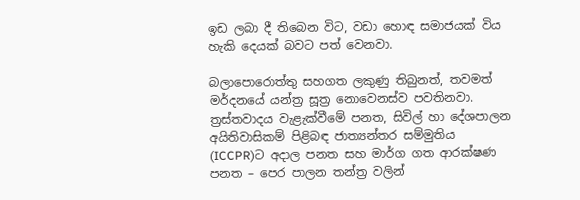ඉඩ ලබා දී තිබෙන විට, වඩා හොඳ සමාජයක් විය හැකි දෙයක් බවට පත් වෙනවා.

බලාපොරොත්තු සහගත ලකුණු තිබුනත්, තවමත් මර්දනයේ යන්ත්‍ර සූත්‍ර නොවෙනස්ව පවතිනවා. ත්‍රස්තවාදය වැළැක්වීමේ පනත, සිවිල් හා දේශපාලන අයිතිවාසිකම් පිළිබඳ ජාත්‍යන්තර සම්මුතිය (ICCPR)ට අදාල පනත සහ මාර්ග ගත ආරක්ෂණ පනත – පෙර පාලන තන්ත්‍ර වලින්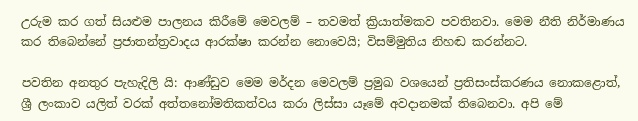උරුම කර ගත් සියළුම පාලනය කිරීමේ මෙවලම් – තවමත් ක්‍රියාත්මකව පවතිනවා. මෙම නීති නිර්මාණය කර තිබෙන්නේ ප්‍රජාතන්ත්‍රවාදය ආරක්ෂා කරන්න නොවෙයි; විසම්මුතිය නිහඬ කරන්නට.

පවතින අනතුර පැහැදිලි යි: ආණ්ඩුව මෙම මර්දන මෙවලම් ප්‍රමුඛ වශයෙන් ප්‍රතිසංස්කරණය නොකළොත්, ශ්‍රී ලංකාව යලිත් වරක් අත්තනෝමතිකත්වය කරා ලිස්සා යෑමේ අවදානමක් තිබෙනවා. අපි මේ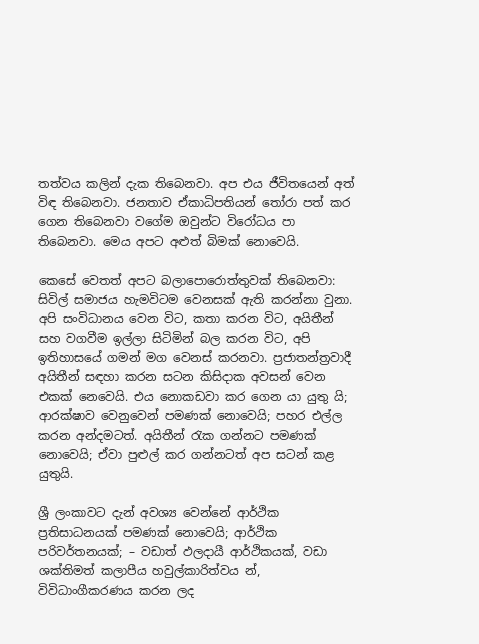තත්වය කලින් දැක තිබෙනවා. අප එය ජීවිතයෙන් අත් විඳ තිබෙනවා. ජනතාව ඒකාධිපතියන් තෝරා පත් කර ගෙන තිබෙනවා වගේම ඔවුන්ට විරෝධය පා තිබෙනවා. මෙය අපට අළුත් බිමක් නොවෙයි.

කෙසේ වෙතත් අපට බලාපොරොත්තුවක් තිබෙනවා: සිවිල් සමාජය හැමවිටම වෙනසක් ඇති කරන්නා වුනා. අපි සංවිධානය වෙන විට, කතා කරන විට, අයිතීන් සහ වගවීම ඉල්ලා සිටිමින් බල කරන විට, අපි ඉතිහාසයේ ගමන් මග වෙනස් කරනවා. ප්‍රජාතන්ත්‍රවාදී අයිතීන් සඳහා කරන සටන කිසිදාක අවසන් වෙන එකක් නෙවෙයි. එය නොකඩවා කර ගෙන යා යුතු යි; ආරක්ෂාව වෙනුවෙන් පමණක් නොවෙයි; පහර එල්ල කරන අන්දමටත්. අයිතීන් රැක ගන්නට පමණක් නොවෙයි; ඒවා පුළුල් කර ගන්නටත් අප සටන් කළ යුතුයි.

ශ්‍රී ලංකාවට දැන් අවශ්‍ය වෙන්නේ ආර්ථික ප්‍රතිසාධනයක් පමණක් නොවෙයි; ආර්ථික පරිවර්තනයක්; – වඩාත් ඵලදායී ආර්ථිකයක්, වඩා ශක්තිමත් කලාපීය හවුල්කාරිත්වය න්, විවිධාංගීකරණය කරන ලද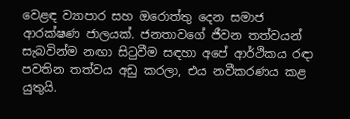වෙළඳ ව්‍යාපාර සහ ඔරොත්තු දෙන සමාජ ආරක්ෂණ ජාලයක්. ජනතාවගේ ජීවන තත්වයන් සැබවින්ම නඟා සිටුවීම සඳහා අපේ ආර්ථිකය රඳා පවතින තත්වය අඩු කරලා, එය නවීකරණය කළ යුතුයි.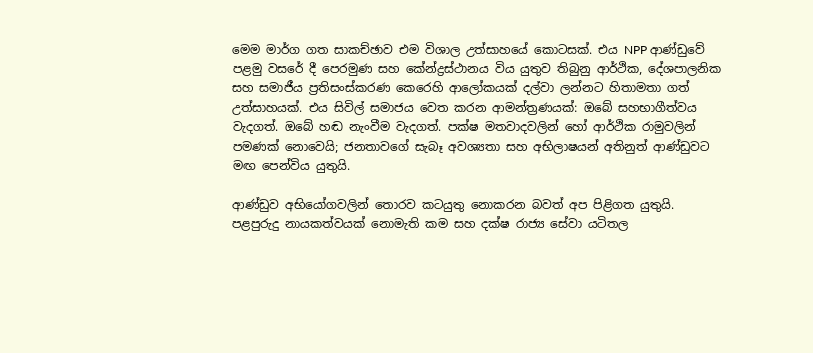මෙම මාර්ග ගත සාකච්ඡාව එම විශාල උත්සාහයේ කොටසක්. එය NPP ආණ්ඩුවේ පළමු වසරේ දී පෙරමුණ සහ කේන්ද්‍රස්ථානය විය යුතුව තිබුනු ආර්ථික, දේශපාලනික සහ සමාජීය ප්‍රතිසංස්කරණ කෙරෙහි ආලෝකයක් දල්වා ලන්නට හිතාමතා ගත් උත්සාහයක්. එය සිවිල් සමාජය වෙත කරන ආමන්ත්‍රණයක්: ඔබේ සහභාගීත්වය වැදගත්. ඔබේ හඬ නැංවීම වැදගත්. පක්ෂ මතවාදවලින් හෝ ආර්ථික රාමුවලින් පමණක් නොවෙයි; ජනතාවගේ සැබෑ අවශ්‍යතා සහ අභිලාෂයන් අතිනුත් ආණ්ඩුවට මඟ පෙන්විය යුතුයි.

ආණ්ඩුව අභියෝගවලින් තොරව කටයුතු නොකරන බවත් අප පිළිගත යුතුයි. පළපුරුදු නායකත්වයක් නොමැති කම සහ දක්ෂ රාජ්‍ය සේවා යටිතල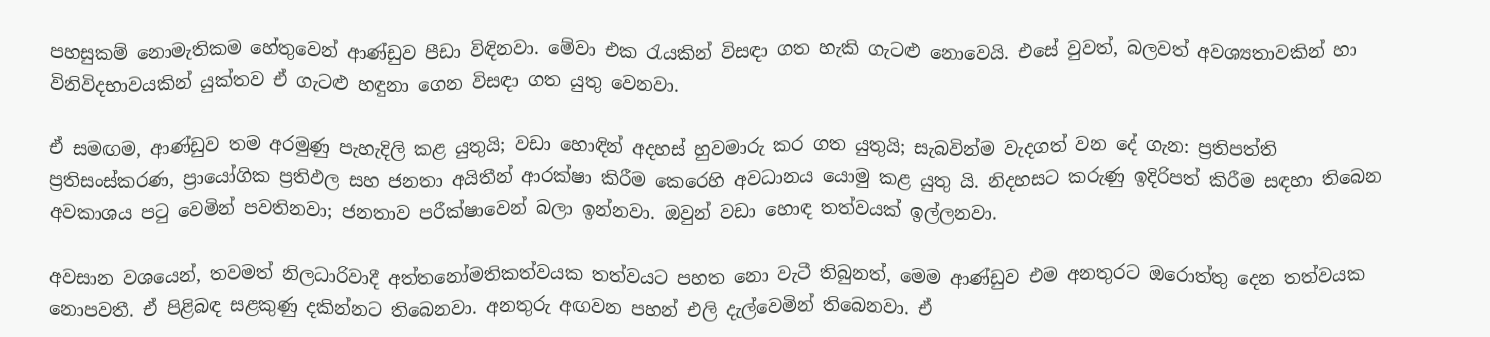පහසුකම් නොමැතිකම හේතුවෙන් ආණ්ඩුව පීඩා විඳිනවා. මේවා එක රැයකින් විසඳා ගත හැකි ගැටළු නොවෙයි. එසේ වුවත්, බලවත් අවශ්‍යතාවකින් හා විනිවිදභාවයකින් යුක්තව ඒ ගැටළු හඳුනා ගෙන විසඳා ගත යුතු වෙනවා.

ඒ සමඟම, ආණ්ඩුව තම අරමුණු පැහැදිලි කළ යුතුයි; වඩා හොඳින් අදහස් හුවමාරු කර ගත යුතුයි; සැබවින්ම වැදගත් වන දේ ගැන: ප්‍රතිපත්ති ප්‍රතිසංස්කරණ, ප්‍රායෝගික ප්‍රතිඵල සහ ජනතා අයිතීන් ආරක්ෂා කිරීම කෙරෙහි අවධානය යොමු කළ යුතු යි. නිදහසට කරුණු ඉදිරිපත් කිරීම සඳහා තිබෙන අවකාශය පටු වෙමින් පවතිනවා; ජනතාව පරීක්ෂාවෙන් බලා ඉන්නවා. ඔවුන් වඩා හොඳ තත්වයක් ඉල්ලනවා.

අවසාන වශයෙන්, තවමත් නිලධාරිවාදී අත්තනෝමතිකත්වයක තත්වයට පහත නො වැටී තිබුනත්, මෙම ආණ්ඩුව එම අනතුරට ඔරොත්තු දෙන තත්වයක නොපවතී. ඒ පිළිබඳ සළකුණු දකින්නට තිබෙනවා. අනතුරු අඟවන පහන් එලි දැල්වෙමින් තිබෙනවා. ඒ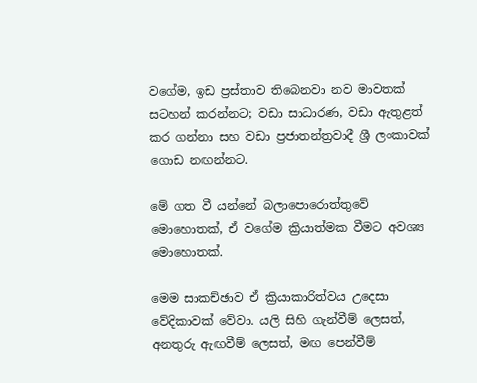වගේම, ඉඩ ප්‍රස්තාව තිබෙනවා නව මාවතක් සටහන් කරන්නට; වඩා සාධාරණ, වඩා ඇතුළත් කර ගන්නා සහ වඩා ප්‍රජාතන්ත්‍රවාදී ශ්‍රී ලංකාවක් ගොඩ නඟන්නට.

මේ ගත වී යන්නේ බලාපොරොත්තුවේ මොහොතක්, ඒ වගේම ක්‍රියාත්මක වීමට අවශ්‍ය මොහොතක්.

මෙම සාකච්ඡාව ඒ ක්‍රියාකාරිත්වය උදෙසා වේදිකාවක් වේවා. යලි සිහි ගැන්වීම් ලෙසත්, අනතුරු ඇඟවීම් ලෙසත්, මඟ පෙන්වීම්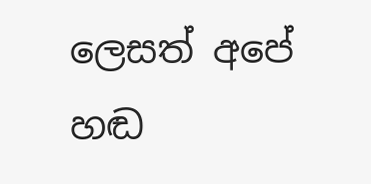ලෙසත් අපේ හඬ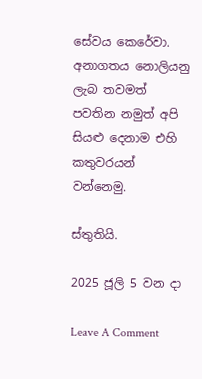සේවය කෙරේවා. අනාගතය නොලියනු ලැබ තවමත් පවතින නමුත් අපි සියළු දෙනාම එහි කතුවරයන් වන්නෙමු.

ස්තුතියි.

2025 ජූලි 5 වන දා

Leave A Comment